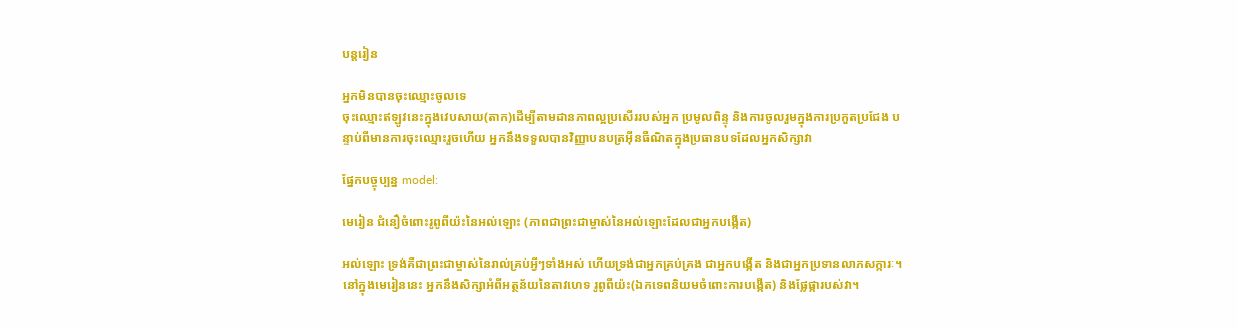បន្តរៀន

អ្នកមិនបានចុះឈ្មោះចូលទេ
ចុះឈ្មោះឥឡូវនេះក្នុងវេបសាយ(តាក)ដើម្បីតាមដានភាពល្អប្រសើររបស់អ្នក ប្រមូលពិន្ទុ និងការចូលរួមក្នុងការប្រកួតប្រជែង បន្ទាប់ពីមានការចុះឈ្មោះរួចហើយ អ្នកនឹងទទួលបានវិញ្ញាបនបត្រអ៊ីនធឺណិតក្នុងប្រធានបទដែលអ្នកសិក្សាវា

ផ្នែកបច្ចុប្បន្ន model:

មេរៀន ជំនឿចំពោះរូពូពីយ៉ះនៃអល់ឡោះ (ភាពជាព្រះជាម្ចាស់នៃអល់ឡោះដែលជាអ្នកបង្កើត)

អល់ឡោះ ទ្រង់គឺជាព្រះជាម្ចាស់នៃរាល់គ្រប់អ្វីៗទាំងអស់ ហើយទ្រង់ជាអ្នកគ្រប់គ្រង ជាអ្នកបង្កើត និងជាអ្នកប្រទានលាភសក្ការៈ។ នៅក្នុងមេរៀននេះ អ្នកនឹងសិក្សាអំពីអត្ថន័យនៃតាវហេទ រូពូពីយ៉ះ(ឯកទេពនិយមចំពោះការបង្កើត) និងផ្លែផ្ការបស់វា។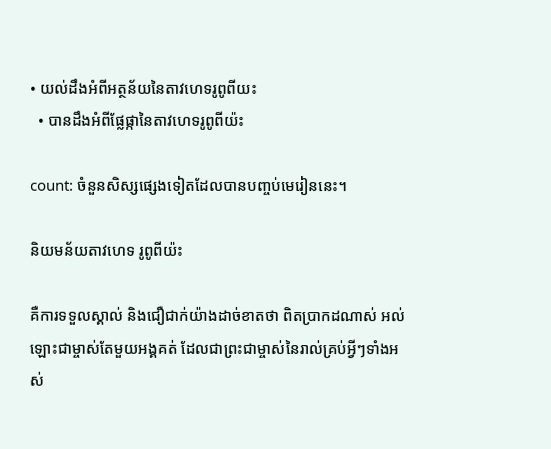• យល់ដឹងអំពីអត្ថន័យនៃតាវហេទរូពូពីយះ
  • បានដឹងអំពីផ្លែផ្កានៃតាវហេទរូពូពីយ៉ះ

count: ចំនួនសិស្សផ្សេងទៀតដែលបានបញ្ចប់មេរៀននេះ។

និយមន័យតាវហេទ រូពូពីយ៉ះ

គឺការទទួលស្គាល់ និងជឿជាក់យ៉ាងដាច់ខាតថា ពិតប្រាកដណាស់ អល់ឡោះជាម្ចាស់តែមួយអង្គគត់ ដែលជាព្រះជាម្ចាស់នៃរាល់គ្រប់អ្វីៗទាំងអស់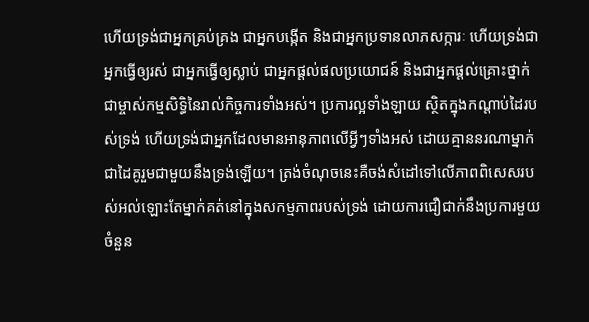ហើយទ្រង់ជាអ្នកគ្រប់គ្រង ជាអ្នកបង្កើត និងជាអ្នកប្រទានលាភសក្ការៈ ហើយទ្រង់ជាអ្នកធ្វើឲ្យរស់ ជាអ្នកធ្វើឲ្យស្លាប់ ជាអ្នកផ្តល់ផលប្រយោជន៍ និងជាអ្នកផ្តល់គ្រោះថ្នាក់ ជាម្ចាស់កម្មសិទ្ធិនៃរាល់កិច្ចការទាំងអស់។ ប្រការល្អទាំងឡាយ ស្ថិតក្នុងកណ្តាប់ដៃរបស់ទ្រង់ ហើយទ្រង់ជាអ្នកដែលមានអានុភាពលើអ្វីៗទាំងអស់ ដោយគ្មាននរណាម្នាក់ជាដៃគូរួមជាមួយនឹងទ្រង់ឡើយ។ ត្រង់ចំណុចនេះគឺចង់សំដៅទៅលើភាពពិសេសរបស់អល់ឡោះតែម្នាក់គត់នៅក្នុងសកម្មភាពរបស់ទ្រង់ ដោយការជឿជាក់នឹងប្រការមួយចំនួន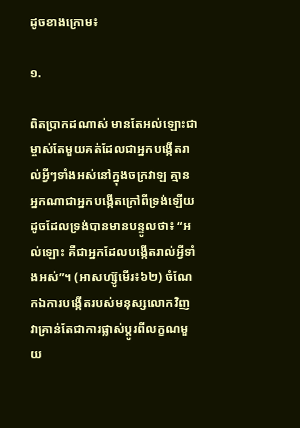ដូចខាងក្រោម៖

១.

ពិតប្រាកដណាស់ មានតែអល់ឡោះជាម្ចាស់តែមួយគត់ដែលជាអ្នកបង្កើតរាល់អ្វីៗទាំងអស់នៅក្នុងចក្រវាឡ គ្មានអ្នកណាជាអ្នកបង្កើតក្រៅពីទ្រង់ឡើយ ដូចដែលទ្រង់បានមានបន្ទូលថា៖ “អល់ឡោះ គឺជាអ្នកដែលបង្កើតរាល់អ្វីទាំងអស់”។ (អាសហ្ស៊ូមើរ៖៦២) ចំណែកឯការបង្កើតរបស់មនុស្សលោកវិញ វាគ្រាន់តែជាការផ្លាស់ប្តូរពីលក្ខណមួយ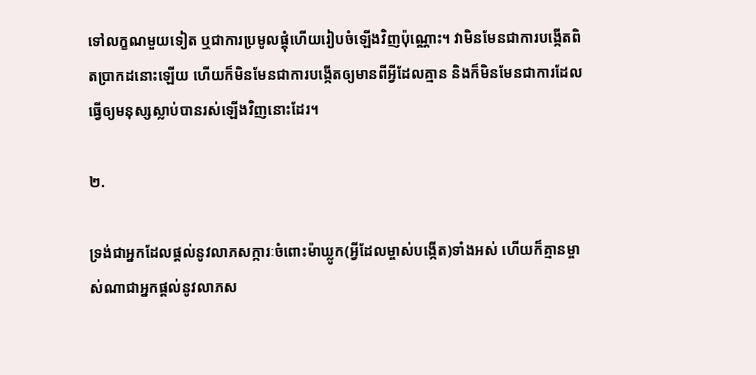ទៅលក្ខណមួយទៀត ឬជាការប្រមូលផ្តុំហើយរៀបចំឡើងវិញប៉ុណ្ណោះ។ វាមិនមែនជាការបង្កើតពិតប្រាកដនោះឡើយ ហើយក៏មិនមែនជាការបង្កើតឲ្យមានពីអ្វីដែលគ្មាន និងក៏មិនមែនជាការដែលធ្វើឲ្យមនុស្សស្លាប់បានរស់ឡើងវិញនោះដែរ។

២.

ទ្រង់ជាអ្នកដែលផ្តល់នូវលាភសក្ការៈចំពោះម៉ាឃ្លូក(អ្វីដែលម្ចាស់បង្កើត)ទាំងអស់ ហើយក៏គ្មានម្ចាស់ណាជាអ្នកផ្តល់នូវលាភស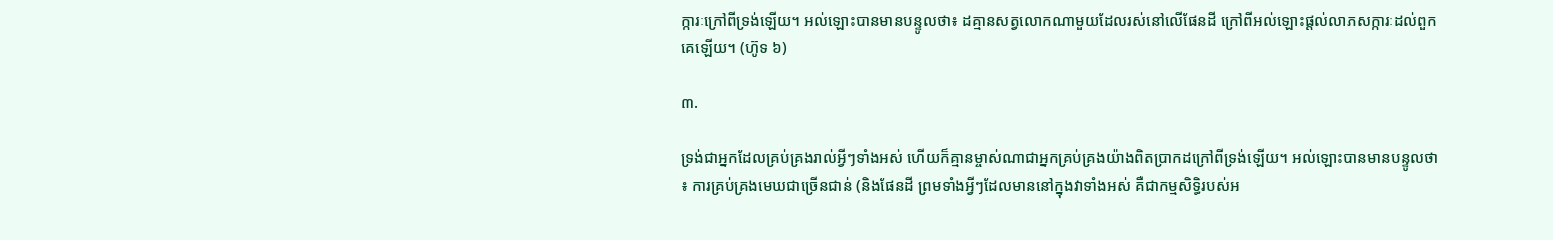ក្ការៈក្រៅពីទ្រង់ឡើយ។ អល់ឡោះបានមានបន្ទូលថា៖ ដគ្មានសត្វលោកណាមួយដែលរស់នៅលើផែនដី ក្រៅពីអល់ឡោះផ្តល់លាភសក្ការៈដល់ពួកគេឡើយ។ (ហ៊ូទ ៦)

៣.

ទ្រង់ជាអ្នកដែលគ្រប់គ្រងរាល់អ្វីៗទាំងអស់ ហើយក៏គ្មានម្ចាស់ណាជាអ្នកគ្រប់គ្រងយ៉ាងពិតប្រាកដក្រៅពីទ្រង់ឡើយ។ អល់ឡោះបានមានបន្ទូលថា៖ ការគ្រប់គ្រងមេឃជាច្រើនជាន់ (និងផែនដី ព្រមទាំងអ្វីៗដែលមាននៅក្នុងវាទាំងអស់ គឺជាកម្មសិទ្ធិរបស់អ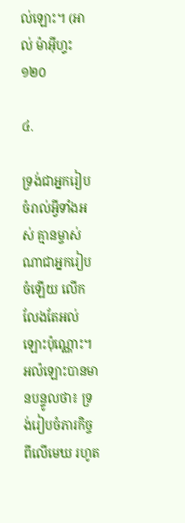ល់ឡោះ។ (អាល់ ម៉ាអ៊ីហ្ទះ ១២០

៤.

ទ្រង់ជាអ្នករៀបចំរាល់អ្វីទាំងអស់ គ្មានម្ចាស់ណាជាអ្នករៀបចំឡើយ លើកលែងតែអល់ឡោះប៉ុណ្ណោះ។ អល៉ឡោះបានមានបន្ទូលថា៖ ទ្រង់រៀបចំភារកិច្ចពីលើមេឃ រហូត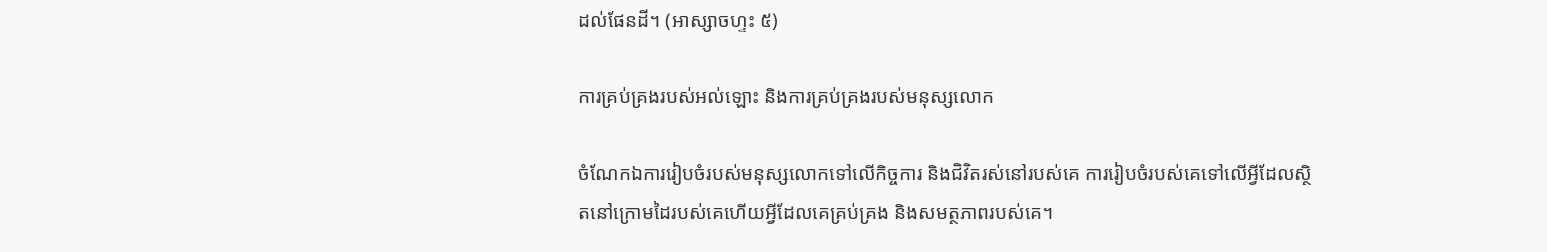ដល់ផែនដី។ (អាស្សាចហ្ទះ ៥)

ការគ្រប់គ្រងរបស់អល់ឡោះ និងការគ្រប់គ្រងរបស់មនុស្សលោក

ចំណែកឯការរៀបចំរបស់មនុស្សលោកទៅលើកិច្ចការ និងជិវិតរស់នៅរបស់គេ ការរៀបចំរបស់គេទៅលើអ្វីដែលស្ថិតនៅក្រោមដៃរបស់គេហើយអ្វីដែលគេគ្រប់គ្រង និងសមត្ថភាពរបស់គេ។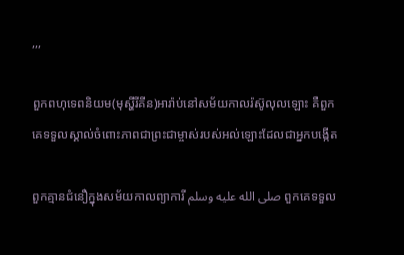,,,

ពួកពហុទេពនិយម(មុស្ហីរីគីន)អារ៉ាប់នៅសម័យកាលរ៉ស៊ូលុលឡោះ គឺពួកគេទទួលស្គាល់ចំពោះភាពជាព្រះជាម្ចាស់របស់អល់ឡោះដែលជាអ្នកបង្កើត

ពួកគ្មានជំនឿក្នុងសម័យកាលព្យាការី صلى الله عليه وسلم ពួកគេទទួល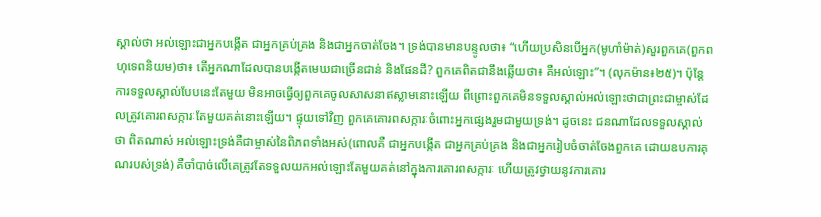ស្គាល់ថា អល់ឡោះជាអ្នកបង្កើត ជាអ្នកគ្រប់គ្រង និងជាអ្នកចាត់ចែង។ ទ្រង់បានមានបន្ទូលថា៖ “ហើយប្រសិនបើអ្នក(មូហាំម៉ាត់)សួរពួកគេ(ពួកពហុទេពនិយម)ថា៖ តើអ្នកណាដែលបានបង្កើតមេឃជាច្រើនជាន់ និងផែនដី? ពួកគេពិតជានឹងឆ្លើយថា៖ គឺអល់ឡោះ”។ (លុកម៉ាន៖២៥)។ ប៉ុន្តែការទទួលស្គាល់បែបនេះតែមួយ មិនអាចធ្វើឲ្យពួកគេចូលសាសនាឥស្លាមនោះឡើយ ពីព្រោះពួកគេមិនទទួលស្គាល់អល់ឡោះថាជាព្រះជាម្ចាស់ដែលត្រូវគោរពសក្ការៈតែមួយគត់នោះឡើយ។ ផ្ទុយទៅវិញ ពួកគេគោរពសក្ការៈចំពោះអ្នកផ្សេងរួមជាមួយទ្រង់។ ដូចនេះ ជនណាដែលទទួលស្គាល់ថា ពិតណាស់ អល់ឡោះទ្រង់គឺជាម្ចាស់នៃពិភពទាំងអស់(ពោលគឺ ជាអ្នកបង្កើត ជាអ្នកគ្រប់គ្រង និងជាអ្នករៀបចំចាត់ចែងពួកគេ ដោយឧបការគុណរបស់ទ្រង់) គឺចាំបាច់លើគេត្រូវតែទទួលយកអល់ឡោះតែមួយគត់នៅក្នុងការគោរពសក្ការៈ ហើយត្រូវថ្វាយនូវការគោរ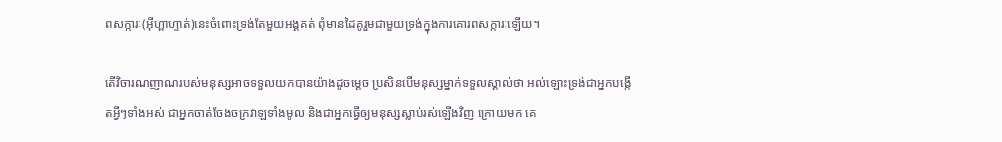ពសក្ការៈ(អ៊ីហ្ពាហ្ទាត់)នេះចំពោះទ្រង់តែមួយអង្គគត់ ពុំមានដៃគូរួមជាមួយទ្រង់ក្នុងការគោរពសក្ការៈឡើយ។

តើវិចារណញាណរបស់មនុស្សអាចទទួលយកបានយ៉ាងដូចម្តេច ប្រសិនបើមនុស្សម្នាក់ទទួលស្គាល់ថា អល់ឡោះទ្រង់ជាអ្នកបង្កើតអ្វីៗទាំងអស់ ជាអ្នកចាត់ចែងចក្រវាឡទាំងមូល និងជាអ្នកធ្វើឲ្យមនុស្សស្លាប់រស់ឡើងវិញ ក្រោយមក គេ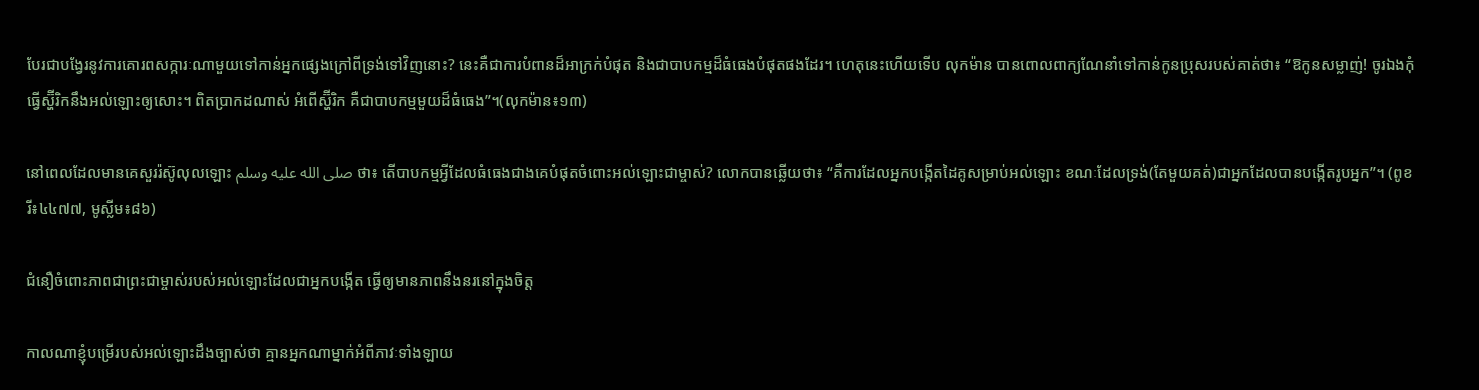បែរជាបង្វែរនូវការគោរពសក្ការៈណាមួយទៅកាន់អ្នកផ្សេងក្រៅពីទ្រង់ទៅវិញនោះ? នេះគឺជាការបំពានដ៏អាក្រក់បំផុត និងជាបាបកម្មដ៏ធំធេងបំផុតផងដែរ។ ហេតុនេះហើយទើប លុកម៉ាន បានពោលពាក្យណែនាំទៅកាន់កូនប្រុសរបស់គាត់ថា៖ “ឱកូនសម្លាញ់! ចូរឯងកុំធ្វើស្ហ៊ីរិកនឹងអល់ឡោះឲ្យសោះ។ ពិតប្រាកដណាស់ អំពើស្ហ៊ីរិក គឺជាបាបកម្មមួយដ៏ធំធេង”។(លុកម៉ាន៖១៣)

នៅពេលដែលមានគេសួររ៉ស៊ូលុលឡោះ صلى الله عليه وسلم ថា៖ តើបាបកម្មអ្វីដែលធំធេងជាងគេបំផុតចំពោះអល់ឡោះជាម្ចាស់? លោកបានឆ្លើយថា៖ “គឺការដែលអ្នកបង្កើតដៃគូសម្រាប់អល់ឡោះ ខណៈដែលទ្រង់(តែមួយគត់)ជាអ្នកដែលបានបង្កើតរូបអ្នក”។ (ពូខរី៖៤៤៧៧, មូស្លីម៖៨៦)

ជំនឿចំពោះភាពជាព្រះជាម្ចាស់របស់អល់ឡោះដែលជាអ្នកបង្កើត ធ្វើឲ្យមានភាពនឹងនរនៅក្នុងចិត្ត

កាលណាខ្ញុំបម្រើរបស់អល់ឡោះដឹងច្បាស់ថា គ្មានអ្នកណាម្នាក់អំពីភាវៈទាំងឡាយ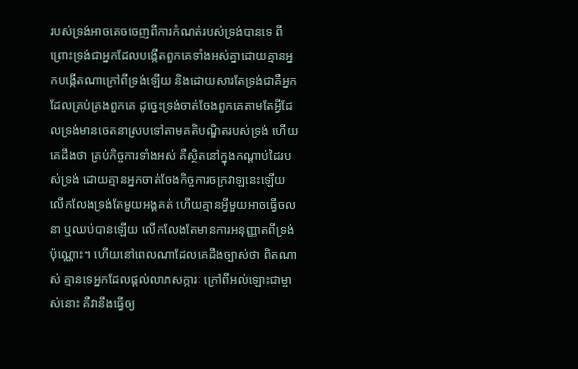របស់ទ្រង់អាចគេចចេញពីការកំណត់របស់ទ្រង់បានទេ ពីព្រោះទ្រង់ជាអ្នកដែលបង្កើតពួកគេទាំងអស់គ្នាដោយគ្មានអ្នកបង្កើតណាក្រៅពីទ្រង់ឡើយ និងដោយសារតែទ្រង់ជាគឺអ្នកដែលគ្រប់គ្រងពួកគេ ដូច្នេះទ្រង់ចាត់ចែងពួកគេតាមតែអ្វីដែលទ្រង់មានចេតនាស្របទៅតាមគតិបណ្ឌិតរបស់ទ្រង់ ហើយគេដឹងថា គ្រប់កិច្ចការទាំងអស់ គឺស្ថិតនៅក្នុងកណ្តាប់ដៃរបស់ទ្រង់ ដោយគ្មានអ្នកចាត់ចែងកិច្ចការចក្រវាឡនេះឡើយ លើកលែងទ្រង់តែមួយអង្គគត់ ហើយគ្មានអ្វីមួយអាចធ្វើចលនា ឬឈប់បានឡើយ លើកលែងតែមានការអនុញ្ញាតពីទ្រង់ប៉ុណ្ណោះ។ ហើយនៅពេលណាដែលគេដឹងច្បាស់ថា ពិតណាស់ គ្មានទេអ្នកដែលផ្តល់លាភសក្ការៈ ក្រៅពីអល់ឡោះជាម្ចាស់នោះ គឺវានឹងធ្វើឲ្យ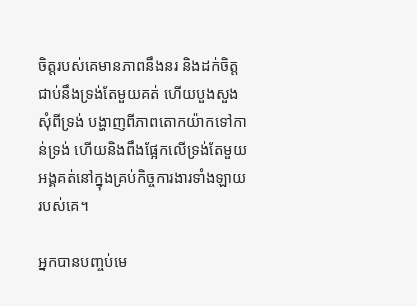ចិត្តរបស់គេមានភាពនឹងនរ និងដក់ចិត្តជាប់នឹងទ្រង់តែមួយគត់ ហើយបួងសួងសុំពីទ្រង់ បង្ហាញពីភាពតោកយ៉ាកទៅកាន់ទ្រង់ ហើយនិងពឹងផ្អែកលើទ្រង់តែមួយអង្គគត់នៅក្នុងគ្រប់កិច្ចការងារទាំងឡាយរបស់គេ។

អ្នកបានបញ្ចប់មេ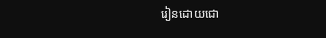រៀនដោយជោ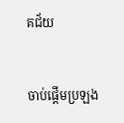គជ័យ


ចាប់ផ្តើមប្រឡង